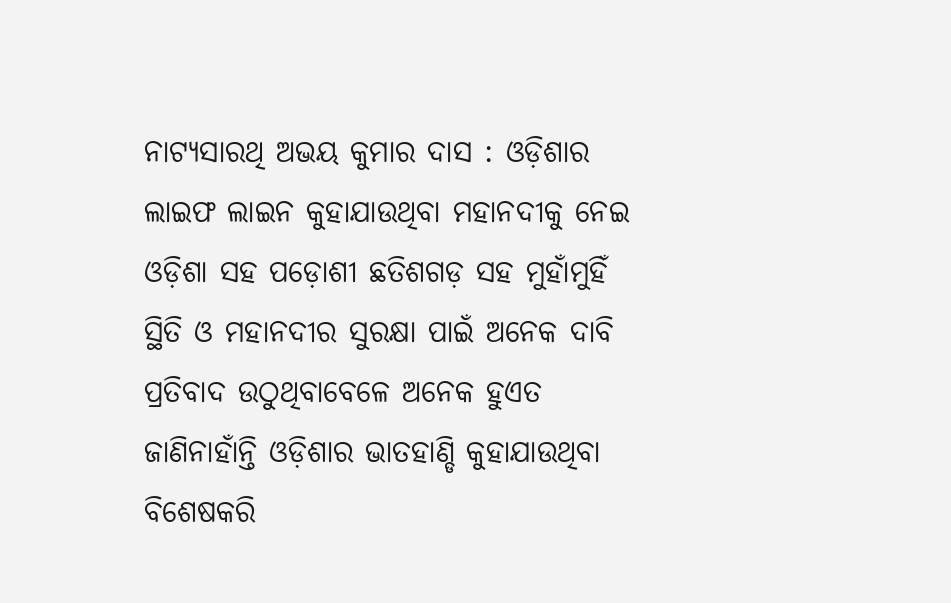ନାଟ୍ୟସାରଥି ଅଭୟ କୁମାର ଦାସ : ଓଡ଼ିଶାର ଲାଇଫ ଲାଇନ କୁହାଯାଉଥିବା ମହାନଦୀକୁ ନେଇ ଓଡ଼ିଶା ସହ ପଡ଼ୋଶୀ ଛତିଶଗଡ଼ ସହ ମୁହାଁମୁହିଁ ସ୍ଥିତି ଓ ମହାନଦୀର ସୁରକ୍ଷା ପାଇଁ ଅନେକ ଦାବି ପ୍ରତିବାଦ ଉଠୁଥିବାବେଳେ ଅନେକ ହୁଏତ ଜାଣିନାହାଁନ୍ତି ଓଡ଼ିଶାର ଭାତହାଣ୍ଡି କୁହାଯାଉଥିବା ବିଶେଷକରି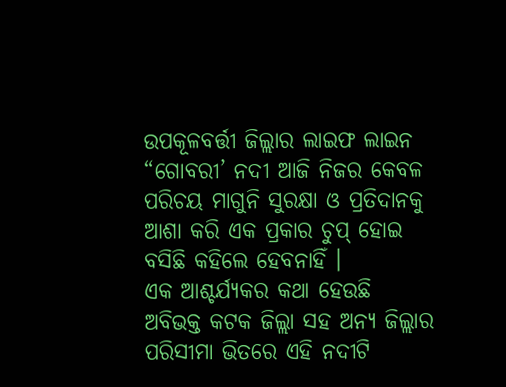ଉପକୂଳବର୍ତ୍ତୀ ଜିଲ୍ଲାର ଲାଇଫ ଲାଇନ “ଗୋବରୀ’ ନଦୀ ଆଜି ନିଜର କେବଳ ପରିଚୟ ମାଗୁନି ସୁରକ୍ଷା ଓ ପ୍ରତିଦାନକୁ ଆଶା କରି ଏକ ପ୍ରକାର ଚୁପ୍ ହୋଇ ବସିଛି କହିଲେ ହେବନାହିଁ ।
ଏକ ଆଶ୍ଚର୍ଯ୍ୟକର କଥା ହେଉଛି ଅବିଭକ୍ତ କଟକ ଜିଲ୍ଲା ସହ ଅନ୍ୟ ଜିଲ୍ଲାର ପରିସୀମା ଭିତରେ ଏହି ନଦୀଟି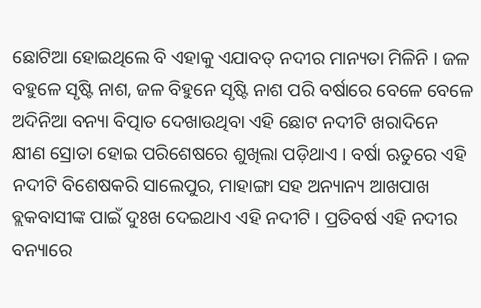ଛୋଟିଆ ହୋଇଥିଲେ ବି ଏହାକୁ ଏଯାବତ୍ ନଦୀର ମାନ୍ୟତା ମିଳିନି । ଜଳ ବହୁଳେ ସୃଷ୍ଟି ନାଶ, ଜଳ ବିହୁନେ ସୃଷ୍ଟି ନାଶ ପରି ବର୍ଷାରେ ବେଳେ ବେଳେ ଅଦିନିଆ ବନ୍ୟା ବିତ୍ପାତ ଦେଖାଉଥିବା ଏହି ଛୋଟ ନଦୀଟି ଖରାଦିନେ କ୍ଷୀଣ ସ୍ରୋତା ହୋଇ ପରିଶେଷରେ ଶୁଖିଲା ପଡ଼ିଥାଏ । ବର୍ଷା ଋତୁରେ ଏହି ନଦୀଟି ବିଶେଷକରି ସାଲେପୁର, ମାହାଙ୍ଗା ସହ ଅନ୍ୟାନ୍ୟ ଆଖପାଖ ବ୍ଲକବାସୀଙ୍କ ପାଇଁ ଦୁଃଖ ଦେଇଥାଏ ଏହି ନଦୀଟି । ପ୍ରତିବର୍ଷ ଏହି ନଦୀର ବନ୍ୟାରେ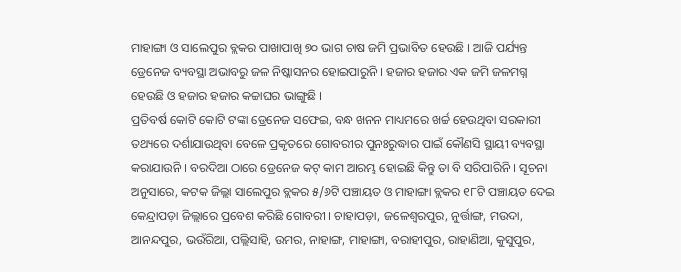ମାହାଙ୍ଗା ଓ ସାଲେପୁର ବ୍ଲକର ପାଖାପାଖି ୭୦ ଭାଗ ଚାଷ ଜମି ପ୍ରଭାବିତ ହେଉଛି । ଆଜି ପର୍ଯ୍ୟନ୍ତ ଡ୍ରେନେଜ ବ୍ୟବସ୍ଥା ଅଭାବରୁ ଜଳ ନିଷ୍କାସନର ହୋଇପାରୁନି । ହଜାର ହଜାର ଏକ ଜମି ଜଳମଗ୍ନ ହେଉଛି ଓ ହଜାର ହଜାର କଚ୍ଚାଘର ଭାଙ୍ଗୁଛି ।
ପ୍ରତିବର୍ଷ କୋଟି କୋଟି ଟଙ୍କା ଡ୍ରେନେଜ ସଫେଇ, ବନ୍ଧ ଖନନ ମାଧ୍ୟମରେ ଖର୍ଚ୍ଚ ହେଉଥିବା ସରକାରୀ ତଥ୍ୟରେ ଦର୍ଶାଯାଉଥିବା ବେଳେ ପ୍ରକୃତରେ ଗୋବରୀର ପୁନଃରୁଦ୍ଧାର ପାଇଁ କୌଣସି ସ୍ଥାୟୀ ବ୍ୟବସ୍ଥା କରାଯାଉନି । ବରଦିଆ ଠାରେ ଡ୍ରେନେଜ କଟ୍ କାମ ଆରମ୍ଭ ହୋଇଛି କିନ୍ତୁ ତା ବି ସରିପାରିନି । ସୂଚନା ଅନୁସାରେ, କଟକ ଜିଲ୍ଲା ସାଲେପୁର ବ୍ଲକର ୫/୬ଟି ପଞ୍ଚାୟତ ଓ ମାହାଙ୍ଗା ବ୍ଲକର ୧୮ଟି ପଞ୍ଚାୟତ ଦେଇ କେନ୍ଦ୍ରାପଡ଼ା ଜିଲ୍ଲାରେ ପ୍ରବେଶ କରିଛି ଗୋବରୀ । ଚାହାପଡ଼ା, ଜଳେଶ୍ୱରପୁର, ନୁର୍ତ୍ତାଙ୍ଗ, ମଉଦା, ଆନନ୍ଦପୁର, ଭଉଁରିଆ, ପଲ୍ଲିସାହି, ଉମର, ନାହାଙ୍ଗ, ମାହାଙ୍ଗା, ବରାହୀପୁର, ରାହାଣିଆ, କୁସୁପୁର,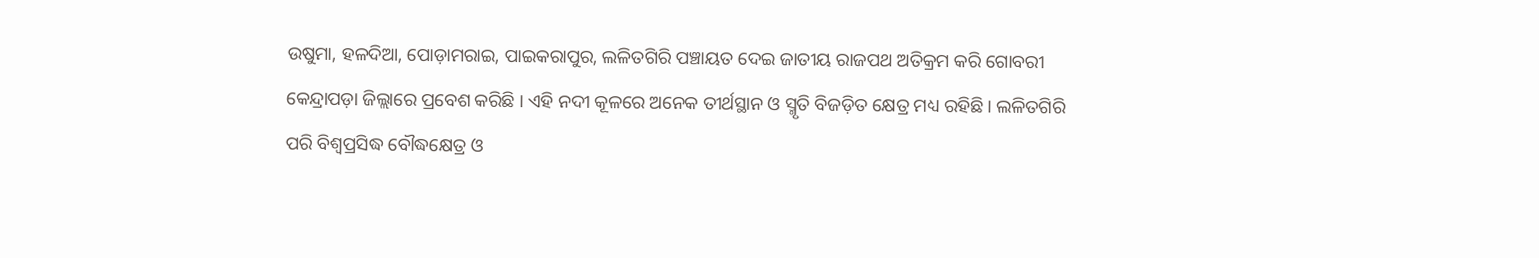ଉଷୁମା, ହଳଦିଆ, ପୋଡ଼ାମରାଇ, ପାଇକରାପୁର, ଲଳିତଗିରି ପଞ୍ଚାୟତ ଦେଇ ଜାତୀୟ ରାଜପଥ ଅତିକ୍ରମ କରି ଗୋବରୀ କେନ୍ଦ୍ରାପଡ଼ା ଜିଲ୍ଲାରେ ପ୍ରବେଶ କରିଛି । ଏହି ନଦୀ କୂଳରେ ଅନେକ ତୀର୍ଥସ୍ଥାନ ଓ ସ୍ମୃତି ବିଜଡ଼ିତ କ୍ଷେତ୍ର ମଧ୍ୟ ରହିଛି । ଲଳିତଗିରି ପରି ବିଶ୍ୱପ୍ରସିଦ୍ଧ ବୌଦ୍ଧକ୍ଷେତ୍ର ଓ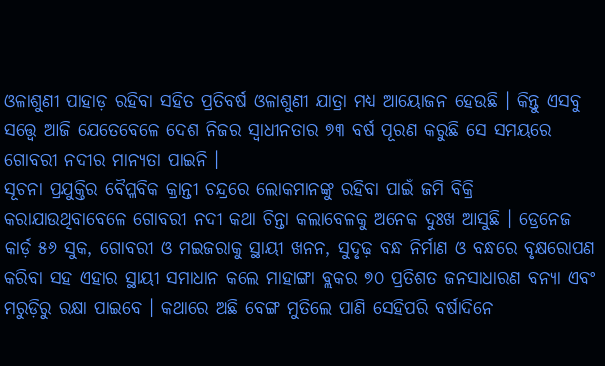ଓଳାଶୁଣୀ ପାହାଡ଼ ରହିବା ସହିତ ପ୍ରତିବର୍ଷ ଓଳାଶୁଣୀ ଯାତ୍ରା ମଧ୍ୟ ଆୟୋଜନ ହେଉଛି । କିନ୍ତୁ ଏସବୁ ସତ୍ତ୍ୱେ ଆଜି ଯେତେବେଳେ ଦେଶ ନିଜର ସ୍ୱାଧୀନତାର ୭୩ ବର୍ଷ ପୂରଣ କରୁଛି ସେ ସମୟରେ ଗୋବରୀ ନଦୀର ମାନ୍ୟତା ପାଇନି ।
ସୂଚନା ପ୍ରଯୁକ୍ତିର ବୈପ୍ଳବିକ କ୍ରାନ୍ତୀ ଚନ୍ଦ୍ରରେ ଲୋକମାନଙ୍କୁ ରହିବା ପାଇଁ ଜମି ବିକ୍ରି କରାଯାଉଥିବାବେଳେ ଗୋବରୀ ନଦୀ କଥା ଚିନ୍ତା କଲାବେଳକୁ ଅନେକ ଦୁଃଖ ଆସୁଛି । ଡ୍ରେନେଜ କାର୍ଡ଼ ୫୬ ସୁକ, ଗୋବରୀ ଓ ମଇଜରାକୁ ସ୍ଥାୟୀ ଖନନ, ସୁଦୃଢ଼ ବନ୍ଧ ନିର୍ମାଣ ଓ ବନ୍ଧରେ ବୃକ୍ଷରୋପଣ କରିବା ସହ ଏହାର ସ୍ଥାୟୀ ସମାଧାନ କଲେ ମାହାଙ୍ଗା ବ୍ଲକର ୭୦ ପ୍ରତିଶତ ଜନସାଧାରଣ ବନ୍ୟା ଏବଂ ମରୁଡ଼ିରୁ ରକ୍ଷା ପାଇବେ । କଥାରେ ଅଛି ବେଙ୍ଗ ମୁତିଲେ ପାଣି ସେହିପରି ବର୍ଷାଦିନେ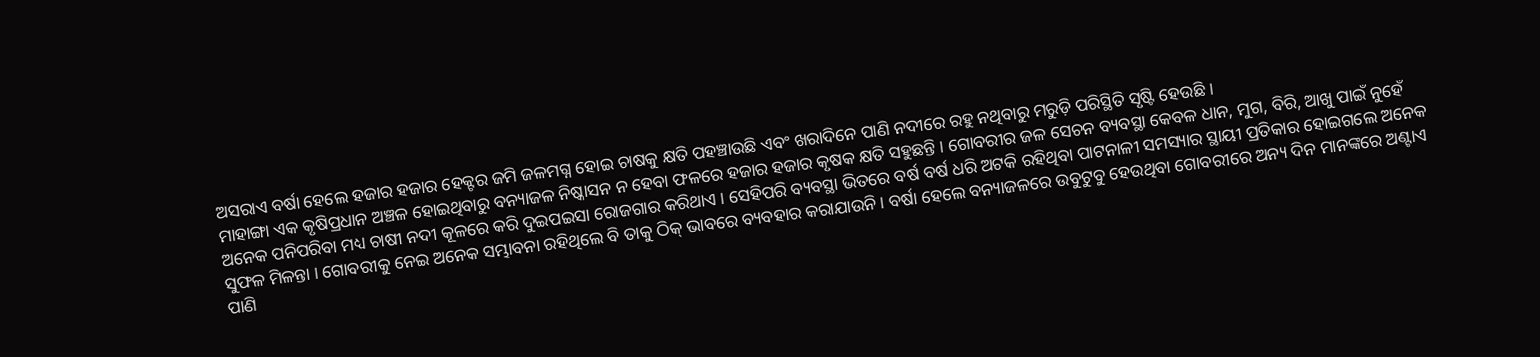ଅସରାଏ ବର୍ଷା ହେଲେ ହଜାର ହଜାର ହେକ୍ଟର ଜମି ଜଳମଗ୍ନ ହୋଇ ଚାଷକୁ କ୍ଷତି ପହଞ୍ଚାଉଛି ଏବଂ ଖରାଦିନେ ପାଣି ନଦୀରେ ରହୁ ନଥିବାରୁ ମରୁଡ଼ି ପରିସ୍ଥିତି ସୃଷ୍ଟି ହେଉଛି ।
ମାହାଙ୍ଗା ଏକ କୃଷିପ୍ରଧାନ ଅଞ୍ଚଳ ହୋଇଥିବାରୁ ବନ୍ୟାଜଳ ନିଷ୍କାସନ ନ ହେବା ଫଳରେ ହଜାର ହଜାର କୃଷକ କ୍ଷତି ସହୁଛନ୍ତି । ଗୋବରୀର ଜଳ ସେଚନ ବ୍ୟବସ୍ଥା କେବଳ ଧାନ, ମୁଗ, ବିରି, ଆଖୁ ପାଇଁ ନୁହେଁ ଅନେକ ପନିପରିବା ମଧ୍ୟ ଚାଷୀ ନଦୀ କୂଳରେ କରି ଦୁଇପଇସା ରୋଜଗାର କରିଥାଏ । ସେହିପରି ବ୍ୟବସ୍ଥା ଭିତରେ ବର୍ଷ ବର୍ଷ ଧରି ଅଟକି ରହିଥିବା ପାଟନାଳୀ ସମସ୍ୟାର ସ୍ଥାୟୀ ପ୍ରତିକାର ହୋଇଗଲେ ଅନେକ ସୁଫଳ ମିଳନ୍ତା । ଗୋବରୀକୁ ନେଇ ଅନେକ ସମ୍ଭାବନା ରହିଥିଲେ ବି ତାକୁ ଠିକ୍ ଭାବରେ ବ୍ୟବହାର କରାଯାଉନି । ବର୍ଷା ହେଲେ ବନ୍ୟାଜଳରେ ଉବୁଟୁବୁ ହେଉଥିବା ଗୋବରୀରେ ଅନ୍ୟ ଦିନ ମାନଙ୍କରେ ଅଣ୍ଟାଏ ପାଣି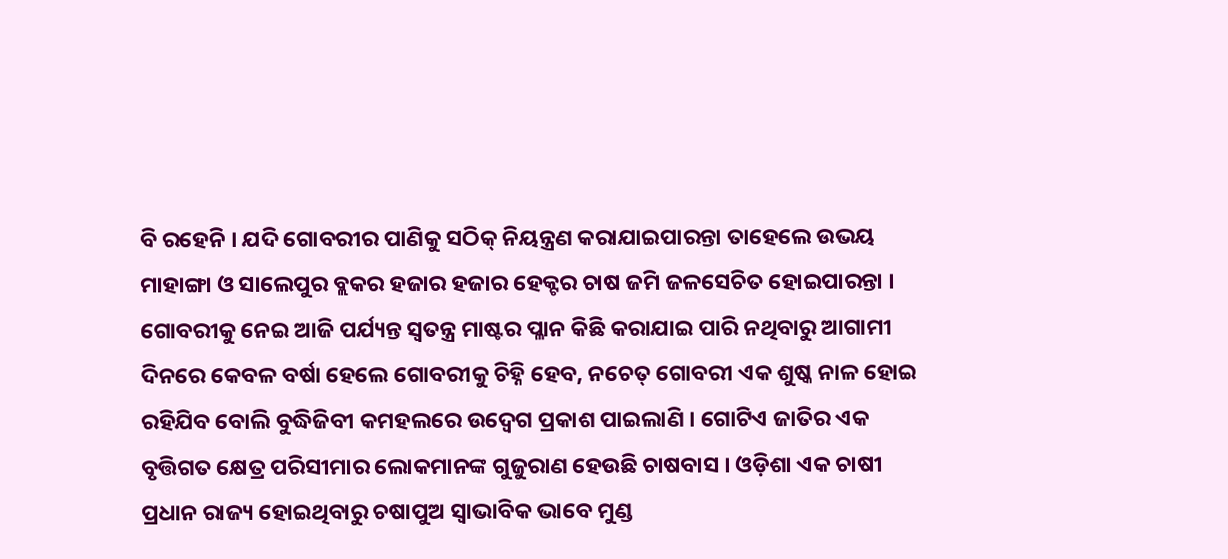ବି ରହେନି । ଯଦି ଗୋବରୀର ପାଣିକୁ ସଠିକ୍ ନିୟନ୍ତ୍ରଣ କରାଯାଇପାରନ୍ତା ତାହେଲେ ଉଭୟ ମାହାଙ୍ଗା ଓ ସାଲେପୁର ବ୍ଲକର ହଜାର ହଜାର ହେକ୍ଟର ଚାଷ ଜମି ଜଳସେଚିତ ହୋଇପାରନ୍ତା ।
ଗୋବରୀକୁ ନେଇ ଆଜି ପର୍ଯ୍ୟନ୍ତ ସ୍ୱତନ୍ତ୍ର ମାଷ୍ଟର ପ୍ଳାନ କିଛି କରାଯାଇ ପାରି ନଥିବାରୁ ଆଗାମୀ ଦିନରେ କେବଳ ବର୍ଷା ହେଲେ ଗୋବରୀକୁ ଚିହ୍ନି ହେବ, ନଚେତ୍ ଗୋବରୀ ଏକ ଶୁଷ୍କ ନାଳ ହୋଇ ରହିଯିବ ବୋଲି ବୁଦ୍ଧିଜିବୀ କମହଲରେ ଉଦ୍ବେଗ ପ୍ରକାଶ ପାଇଲାଣି । ଗୋଟିଏ ଜାତିର ଏକ ବୃତ୍ତିଗତ କ୍ଷେତ୍ର ପରିସୀମାର ଲୋକମାନଙ୍କ ଗୁଜୁରାଣ ହେଉଛି ଚାଷବାସ । ଓଡ଼ିଶା ଏକ ଚାଷୀ ପ୍ରଧାନ ରାଜ୍ୟ ହୋଇଥିବାରୁ ଚଷାପୁଅ ସ୍ୱାଭାବିକ ଭାବେ ମୁଣ୍ଡ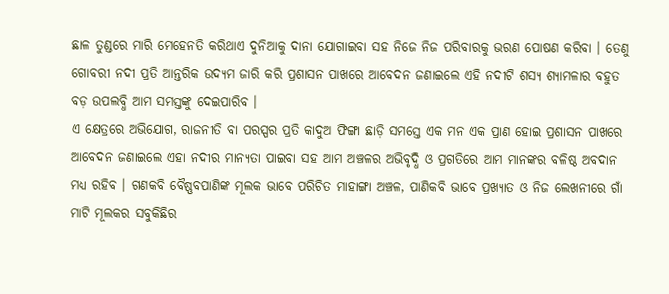ଛାଳ ତୁଣ୍ଡରେ ମାରି ମେହେନତି କରିଥାଏ ଦୁନିଆକୁ ଦାନା ଯୋଗାଇବା ସହ ନିଜେ ନିଜ ପରିବାରକୁ ଭରଣ ପୋଷଣ କରିବା । ତେଣୁ ଗୋବରୀ ନଦୀ ପ୍ରତି ଆନ୍ତରିକ ଉଦ୍ୟମ ଜାରି କରି ପ୍ରଶାସନ ପାଖରେ ଆବେଦନ ଜଣାଇଲେ ଏହି ନଦୀଟି ଶସ୍ୟ ଶ୍ୟାମଳାର ବହୁତ ବଡ଼ ଉପଲବ୍ଧି ଆମ ସମସ୍ତଙ୍କୁ ଦେଇପାରିବ ।
ଏ କ୍ଷେତ୍ରରେ ଅଭିଯୋଗ, ରାଜନୀତି ବା ପରସ୍ପର ପ୍ରତି କାଦୁଅ ଫିଙ୍ଗା ଛାଡ଼ି ସମସ୍ତେ ଏକ ମନ ଏକ ପ୍ରାଣ ହୋଇ ପ୍ରଶାସନ ପାଖରେ ଆବେଦନ ଜଣାଇଲେ ଏହା ନଦୀର ମାନ୍ୟତା ପାଇବା ସହ ଆମ ଅଞ୍ଚଳର ଅଭିବୃଦ୍ଧି ଓ ପ୍ରଗତିରେ ଆମ ମାନଙ୍କର ବଳିଷ୍ଠ ଅବଦାନ ମଧ୍ୟ ରହିବ । ଗଣକବି ବୈଷ୍ଣବପାଣିଙ୍କ ମୂଲକ ଭାବେ ପରିଚିତ ମାହାଙ୍ଗା ଅଞ୍ଚଳ, ପାଣିକବି ଭାବେ ପ୍ରଖ୍ୟାତ ଓ ନିଜ ଲେଖନୀରେ ଗାଁ ମାଟି ମୂଲକର ସବୁକିଛିର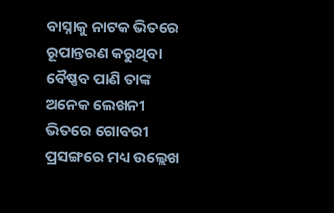ବାସ୍ନାକୁ ନାଟକ ଭିତରେ ରୂପାନ୍ତରଣ କରୁଥିବା ବୈଷ୍ଣବ ପାଣି ତାଙ୍କ ଅନେକ ଲେଖନୀ ଭିତରେ ଗୋବରୀ ପ୍ରସଙ୍ଗରେ ମଧ୍ୟ ଉଲ୍ଲେଖ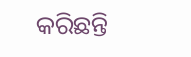କରିଛନ୍ତି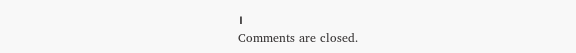।
Comments are closed.